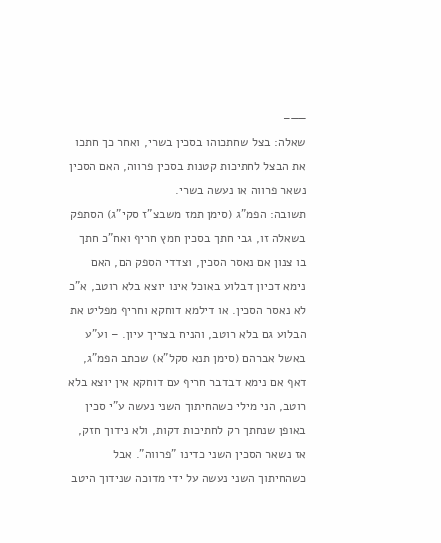——–
שאלה: בצל שחתכוהו בסכין בשרי, ואחר כך חתכו את הבצל לחתיכות קטנות בסכין פרווה, האם הסכין נשאר פרווה או נעשה בשרי.
תשובה: הפמ"ג (סימן תמז משבצ"ז סקי"ג) הסתפק בשאלה זו, גבי חתך בסכין חמץ חריף ואח"כ חתך בו צנון אם נאסר הסכין, וצדדי הספק הם, האם נימא דכיון דבלוע באוכל אינו יוצא בלא רוטב, א"כ לא נאסר הסכין. או דילמא דוחקא וחריף מפליט את הבלוע גם בלא רוטב, והניח בצריך עיון. – וע"ע באשל אברהם (סימן תנא סקל"א) שכתב הפמ"ג, דאף אם נימא דבדבר חריף עם דוחקא אין יוצא בלא רוטב, הני מילי כשהחיתוך השני נעשה ע"י סכין באופן שנחתך רק לחתיכות דקות, ולא נידוך חזק, אז נשאר הסכין השני כדינו "פרווה". אבל כשהחיתוך השני נעשה על ידי מדוכה שנידוך היטב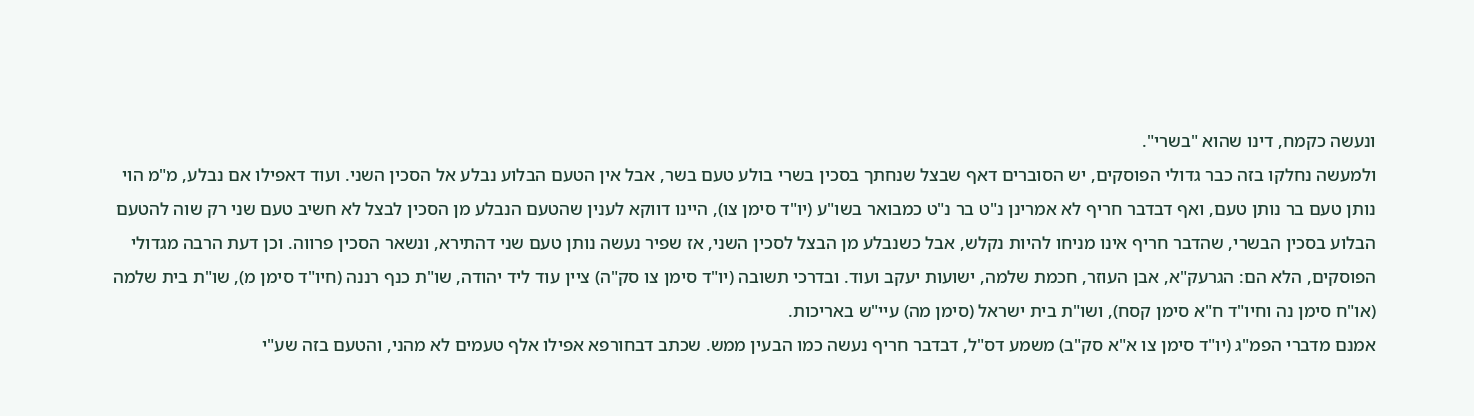ונעשה כקמח, דינו שהוא "בשרי".
ולמעשה נחלקו בזה כבר גדולי הפוסקים, יש הסוברים דאף שבצל שנחתך בסכין בשרי בולע טעם בשר, אבל אין הטעם הבלוע נבלע אל הסכין השני. ועוד דאפילו אם נבלע, מ"מ הוי נותן טעם בר נותן טעם, ואף דבדבר חריף לא אמרינן נ"ט בר נ"ט כמבואר בשו"ע (יו"ד סימן צו), היינו דווקא לענין שהטעם הנבלע מן הסכין לבצל לא חשיב טעם שני רק שוה להטעם הבלוע בסכין הבשרי, שהדבר חריף אינו מניחו להיות נקלש, אבל כשנבלע מן הבצל לסכין השני, אז שפיר נעשה נותן טעם שני דהתירא, ונשאר הסכין פרווה. וכן דעת הרבה מגדולי הפוסקים, הלא הם: הגרעק"א, אבן העוזר, חכמת שלמה, ישועות יעקב ועוד. ובדרכי תשובה (יו"ד סימן צו סק"ה) ציין עוד ליד יהודה, שו"ת כנף רננה (חיו"ד סימן מ), שו"ת בית שלמה (או"ח סימן נה וחיו"ד ח"א סימן קסח), ושו"ת בית ישראל (סימן מה) עיי"ש באריכות.
אמנם מדברי הפמ"ג (יו"ד סימן צו א"א סק"ב) משמע דס"ל, דבדבר חריף נעשה כמו הבעין ממש. שכתב דבחורפא אפילו אלף טעמים לא מהני, והטעם בזה שע"י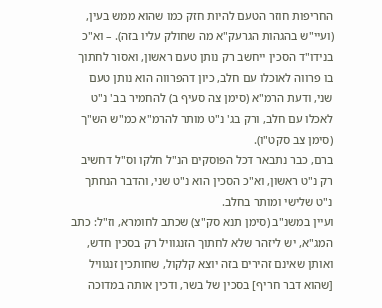החריפות חוזר הטעם להיות חזק כמו שהוא ממש בעין, (ועיי"ש בהגהות הגרעק"א מה שחולק עליו בזה). – וא"כ בנידו"ד הסכין ייחשב רק נותן טעם ראשון, ואסור לחתוך בו פרווה לאוכלו עם חלב, כיון דהפרווה הוא נותן טעם שני, ודעת הרמ"א (סימן צה סעיף ב) להחמיר בב' נ"ט לאכלו עם חלב, ורק בג' נ"ט מותר להרמ"א כמ"ש הש"ך (סימן צב סקט"ו).
ברם, כבר נתבאר דכל הפוסקים הנ"ל חלקו וס"ל דחשיב רק נ"ט ראשון, וא"כ הסכין הוא נ"ט שני, והדבר הנחתך נ"ט שלישי ומותר בחלב.
ועיין במשנ"ב (סימן תנא סק"צ) שכתב לחומרא, וז"ל: כתב המג"א, יש ליזהר שלא לחתוך הזנגוויל רק בסכין חדש, ואותן שאינם זהירים בזה יוצא קלקול, שחותכין זנגוויל [שהוא דבר חריף] בסכין של בשר, ודכין אותה במדוכה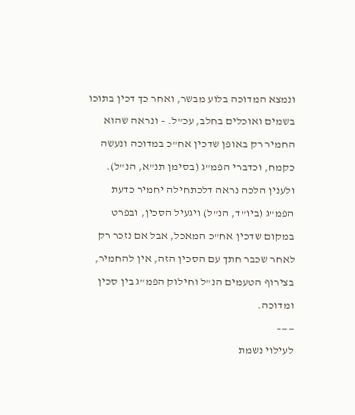ונמצא המדוכה בלוע מבשר, ואחר כך דכין בתוכו בשמים ואוכלים בחלב, עכ”ל. – ונראה שהוא החמיר רק באופן שדכין אח"כ במדוכה ונעשה כקמח, וכדברי הפמ"ג (בסימן תנ"א, הנ"ל).
ולענין הלכה נראה דלכתחילה יחמיר כדעת הפמ"ג (ביו"ד, הנ"ל) ויגעיל הסכין, ובפרט במקום שדכין אח"כ המאכל, אבל אם נזכר רק לאחר שכבר חתך עם הסכין הזה, אין להחמיר, בצירוף הטעמים הנ"ל וחילוק הפמ"ג בין סכין ומדוכה.
——–
לעילוי נשמת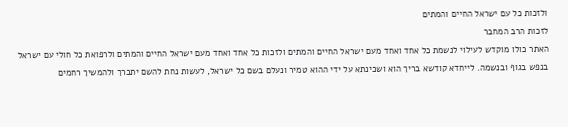ולזכות כל עם ישראל החיים והמתים
לזכות הרב המחבר
האתר כולו מוקדש לעילוי לנשמת כל אחד ואחד מעם ישראל החיים והמתים ולזכות כל אחד ואחד מעם ישראל החיים והמתים ולרפואת כל חולי עם ישראל בנפש בגוף ובנשמה. לייחדא קודשא בריך הוא ושכינתא על ידי ההוא טמיר ונעלם בשם כל ישראל, לעשות נחת להשם יתברך ולהמשיך רחמים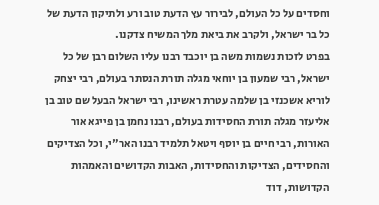וחסדים על כל העולם, לבירור עץ הדעת טוב ורע ולתיקון הדעת של כל בר ישראל, ולקרב את ביאת מלך המשיח צדקנו.
בפרט לזכות נשמות משה בן יוכבד רבנו עליו השלום רבן של כל ישראל, רבי שמעון בן יוחאי מגלה תורת הנסתר בעולם, רבי יצחק לוריא אשכנזי בן שלמה עטרת ראשינו, רבי ישראל הבעל שם טוב בן אליעזר מגלה תורת החסידות בעולם, רבנו נחמן בן פייגא אור האורות, רבי חיים בן יוסף ויטאל תלמיד רבנו האר"י, וכל הצדיקים והחסידים, הצדיקות והחסידות, האבות הקדושים והאמהות הקדושות, דוד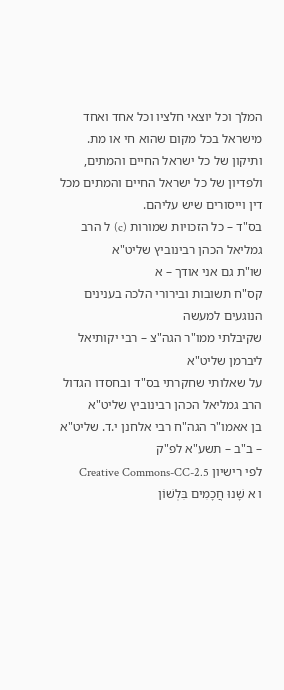המלך וכל יוצאי חלציו וכל אחד ואחד מישראל בכל מקום שהוא חי או מת.
ותיקון של כל ישראל החיים והמתים, ולפדיון של כל ישראל החיים והמתים מכל דין וייסורים שיש עליהם.
בס"ד – כל הזכויות שמורות (c) ל הרב גמליאל הכהן רבינוביץ שליט"א
שו"ת גם אני אודך – א
קס"ח תשובות ובירורי הלכה בענינים הנוגעים למעשה
שקיבלתי ממו"ר הגה"צ – רבי יקותיאל ליברמן שליט"א
על שאלותי שחקרתי בס"ד ובחסדו הגדול
הרב גמליאל הכהן רבינוביץ שליט"א
בן אאמו"ר הגה"ח רבי אלחנן י.ד. שליט"א – ב"ב – תשע"א לפ"ק
לפי רישיון Creative Commons-CC-2.5
ו א שָׁנוּ חֲכָמִים בִּלְשׁוֹן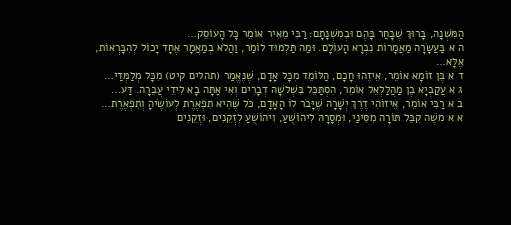הַמִּשְׁנָה, בָּרוּךְ שֶׁבָּחַר בָּהֶם וּבְמִשְׁנָתָם: רַבִּי מֵאִיר אוֹמֵר כָּל הָעוֹסֵק…
ה א בַּעֲשָׂרָה מַאֲמָרוֹת נִבְרָא הָעוֹלָם. וּמַה תַּלְמוּד לוֹמַר, וַהֲלֹא בְמַאֲמָר אֶחָד יָכוֹל לְהִבָּרְאוֹת, אֶלָּא…
ד א בֶּן זוֹמָא אוֹמֵר, אֵיזֶהוּ חָכָם, הַלּוֹמֵד מִכָּל אָדָם, שֶׁנֶּאֱמַר (תהלים קיט) מִכָּל מְלַמְּדַי…
ג א עֲקַבְיָא בֶן מַהֲלַלְאֵל אוֹמֵר, הִסְתַּכֵּל בִּשְׁלשָׁה דְבָרִים וְאִי אַתָּה בָא לִידֵי עֲבֵרָה. דַּע…
ב א רַבִּי אוֹמֵר, אֵיזוֹהִי דֶרֶךְ יְשָׁרָה שֶׁיָּבֹר לוֹ הָאָדָם, כֹּל שֶׁהִיא תִפְאֶרֶת לְעוֹשֶׂיהָ וְתִפְאֶרֶת…
א א משֶׁה קִבֵּל תּוֹרָה מִסִּינַי, וּמְסָרָהּ לִיהוֹשֻׁעַ, וִיהוֹשֻׁעַ לִזְקֵנִים, וּזְקֵנִים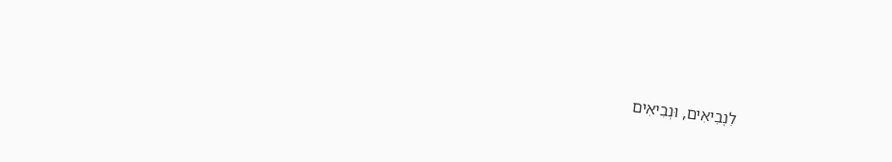לִנְבִיאִים, וּנְבִיאִים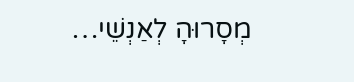מְסָרוּהָ לְאַנְשֵׁי…